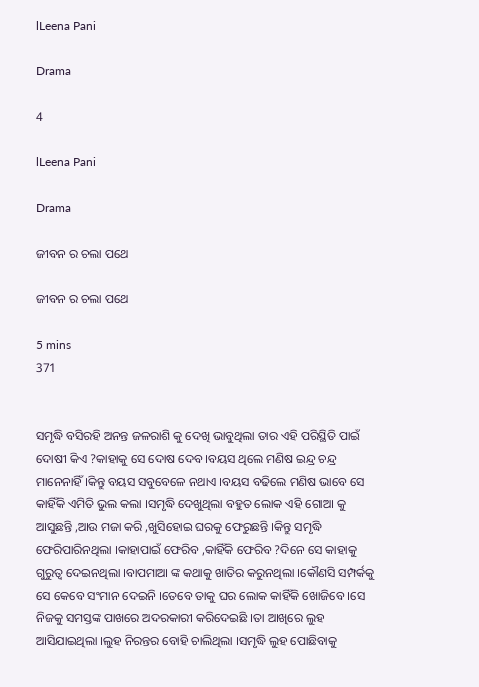lLeena Pani

Drama

4

lLeena Pani

Drama

ଜୀବନ ର ଚଲା ପଥେ

ଜୀବନ ର ଚଲା ପଥେ

5 mins
371


ସମୃଦ୍ଧି ବସିରହି ଅନନ୍ତ ଜଳରାଶି କୁ ଦେଖି ଭାବୁଥିଲା ତାର ଏହି ପରିସ୍ଥିତି ପାଇଁ ଦୋଷୀ କିଏ ?କାହାକୁ ସେ ଦୋଷ ଦେବ ।ବୟସ ଥିଲେ ମଣିଷ ଇନ୍ଦ୍ର ଚନ୍ଦ୍ର ମାନେନାହିଁ ।କିନ୍ତୁ ବୟସ ସବୁବେଳେ ନଥାଏ ।ବୟସ ବଢିଲେ ମଣିଷ ଭାବେ ସେ କାହିଁକି ଏମିତି ଭୁଲ କଲା ।ସମୃଦ୍ଧି ଦେଖୁଥିଲା ବହୁତ ଲୋକ ଏହି ଗୋଆ କୁ ଆସୁଛନ୍ତି ,ଆଉ ମଜା କରି ,ଖୁସିହୋଇ ଘରକୁ ଫେରୁଛନ୍ତି ।କିନ୍ତୁ ସମୃଦ୍ଧି ଫେରିପାରିନଥିଲା ।କାହାପାଇଁ ଫେରିବ ,କାହିଁକି ଫେରିବ ?ଦିନେ ସେ କାହାକୁ ଗୁରୁତ୍ୱ ଦେଇନଥିଲା ।ବାପମାଆ ଙ୍କ କଥାକୁ ଖାତିର କରୁନଥିଲା ।କୌଣସି ସମ୍ପର୍କକୁ ସେ କେବେ ସଂମାନ ଦେଇନି ।ତେବେ ତାକୁ ଘର ଲୋକ କାହିଁକି ଖୋଜିବେ ।ସେ ନିଜକୁ ସମସ୍ତଙ୍କ ପାଖରେ ଅଦରକାରୀ କରିଦେଇଛି ।ତା ଆଖିରେ ଲୁହ ଆସିଯାଇଥିଲା ।ଲୁହ ନିରନ୍ତର ବୋହି ଚାଲିଥିଲା ।ସମୃଦ୍ଧି ଲୁହ ପୋଛିବାକୁ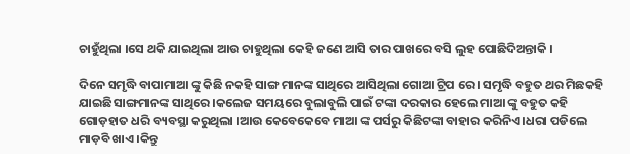ଚାହୁଁଥିଲା ।ସେ ଥକି ଯାଇଥିଲା ଆଉ ଚାହୁଥିଲା କେହି ଜଣେ ଆସି ତାର ପାଖରେ ବସି ଲୁହ ପୋଛିଦିଅନ୍ତାକି ।

ଦିନେ ସମୃଦ୍ଧି ବାପାମାଆ ଙ୍କୁ କିଛି ନକହି ସାଙ୍ଗ ମାନଙ୍କ ସାଥିରେ ଆସିଥିଲା ଗୋଆ ଟ୍ରିପ ରେ । ସମୃଦ୍ଧି ବହୁତ ଥର ମିଛକହି ଯାଇଛି ସାଙ୍ଗମାନଙ୍କ ସାଥିରେ ।କଲେଜ ସମୟରେ ବୁଲାବୁଲି ପାଇଁ ଟଙ୍କା ଦରକାର ହେଲେ ମାଆ ଙ୍କୁ ବହୁତ କହି ଗୋଡ଼ହାତ ଧରି ବ୍ୟବସ୍ଥା କରୁଥିଲା ।ଆଉ କେବେକେବେ ମାଆ ଙ୍କ ପର୍ସରୁ କିଛିଟଙ୍କା ବାହାର କରିନିଏ ।ଧରା ପଡିଲେ ମାଡ଼ବି ଖାଏ ।କିନ୍ତୁ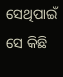ସେଥିପାଇଁ ସେ କିଛି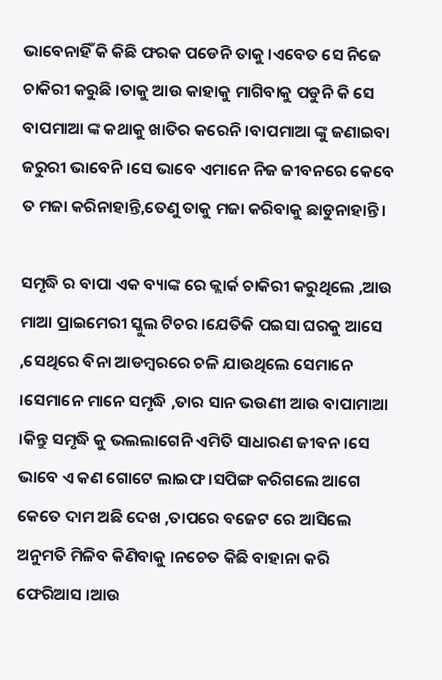ଭାବେନାହିଁ କି କିଛି ଫରକ ପଡେନି ତାକୁ ।ଏବେତ ସେ ନିଜେ ଚାକିରୀ କରୁଛି ।ତାକୁ ଆଉ କାହାକୁ ମାଗିବାକୁ ପଡୁନି କି ସେ ବାପମାଆ ଙ୍କ କଥାକୁ ଖାତିର କରେନି ।ବାପମାଆ ଙ୍କୁ ଜଣାଇବା ଜରୁରୀ ଭାବେନି ।ସେ ଭାବେ ଏମାନେ ନିଜ ଜୀବନରେ କେବେ ତ ମଜା କରିନାହାନ୍ତି,ତେଣୁ ତାକୁ ମଜା କରିବାକୁ ଛାଡୁନାହାନ୍ତି ।

ସମୃଦ୍ଧି ର ବାପା ଏକ ବ୍ୟାଙ୍କ ରେ କ୍ଲାର୍କ ଚାକିରୀ କରୁଥିଲେ ,ଆଉ ମାଆ ପ୍ରାଇମେରୀ ସ୍କୁଲ ଟିଚର ।ଯେତିକି ପଇସା ଘରକୁ ଆସେ ,ସେଥିରେ ବିନା ଆଡମ୍ବରରେ ଚଳି ଯାଉଥିଲେ ସେମାନେ ।ସେମାନେ ମାନେ ସମୃଦ୍ଧି ,ତାର ସାନ ଭଉଣୀ ଆଉ ବାପାମାଆ ।କିନ୍ତୁ ସମୃଦ୍ଧି କୁ ଭଲଲାଗେନି ଏମିତି ସାଧାରଣ ଜୀବନ ।ସେ ଭାବେ ଏ କଣ ଗୋଟେ ଲାଇଫ ।ସପିଙ୍ଗ କରିଗଲେ ଆଗେ କେତେ ଦାମ ଅଛି ଦେଖ ,ତାପରେ ବଜେଟ ରେ ଆସିଲେ ଅନୁମତି ମିଳିବ କିଣିବାକୁ ।ନଚେତ କିଛି ବାହାନା କରି ଫେରିଆସ ।ଆଉ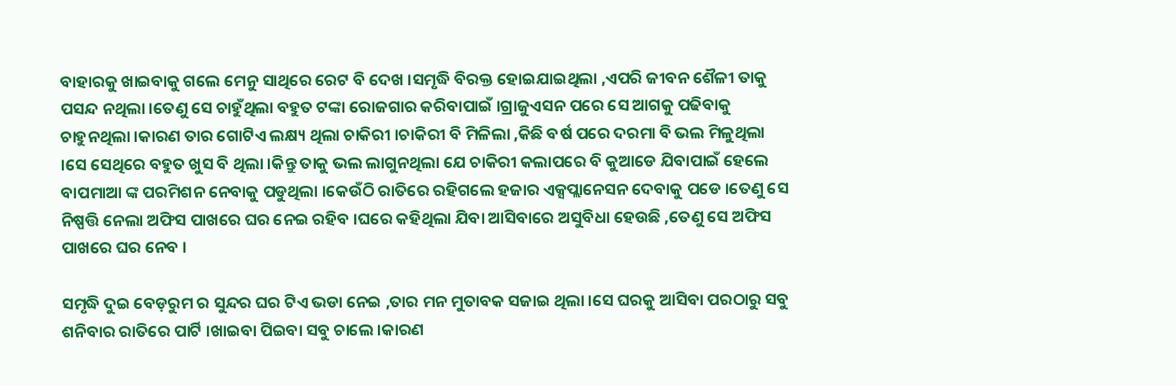ବାହାରକୁ ଖାଇବାକୁ ଗଲେ ମେନୁ ସାଥିରେ ରେଟ ବି ଦେଖ ।ସମୃଦ୍ଧି ବିରକ୍ତ ହୋଇଯାଇଥିଲା ,ଏପରି ଜୀବନ ଶୈଳୀ ତାକୁ ପସନ୍ଦ ନଥିଲା ।ତେଣୁ ସେ ଚାହୁଁଥିଲା ବହୁତ ଟଙ୍କା ରୋଜଗାର କରିବାପାଇଁ ।ଗ୍ରାଜୁଏସନ ପରେ ସେ ଆଗକୁ ପଢିବାକୁ ଚାହୁନଥିଲା ।କାରଣ ତାର ଗୋଟିଏ ଲକ୍ଷ୍ୟ ଥିଲା ଚାକିରୀ ।ଚାକିରୀ ବି ମିଳିଲା ,କିଛି ବର୍ଷ ପରେ ଦରମା ବି ଭଲ ମିଳୁଥିଲା ।ସେ ସେଥିରେ ବହୁତ ଖୁସ ବି ଥିଲା ।କିନ୍ତୁ ତାକୁ ଭଲ ଲାଗୁନଥିଲା ଯେ ଚାକିରୀ କଲାପରେ ବି କୁଆଡେ ଯିବାପାଇଁ ହେଲେ ବାପମାଆ ଙ୍କ ପରମିଶନ ନେବାକୁ ପଡୁଥିଲା ।କେଉଁଠି ରାତିରେ ରହିଗଲେ ହଜାର ଏକ୍ସପ୍ଲାନେସନ ଦେବାକୁ ପଡେ ।ତେଣୁ ସେ ନିଷ୍ପତ୍ତି ନେଲା ଅଫିସ ପାଖରେ ଘର ନେଇ ରହିବ ।ଘରେ କହିଥିଲା ଯିବା ଆସିବାରେ ଅସୁବିଧା ହେଉଛି ,ତେଣୁ ସେ ଅଫିସ ପାଖରେ ଘର ନେବ ।

ସମୃଦ୍ଧି ଦୁଇ ବେଡ଼ରୁମ ର ସୁନ୍ଦର ଘର ଟିଏ ଭଡା ନେଇ ,ତାର ମନ ମୁତାବକ ସଜାଇ ଥିଲା ।ସେ ଘରକୁ ଆସିବା ପରଠାରୁ ସବୁ ଶନିବାର ରାତିରେ ପାର୍ଟି ।ଖାଇବା ପିଇବା ସବୁ ଚାଲେ ।କାରଣ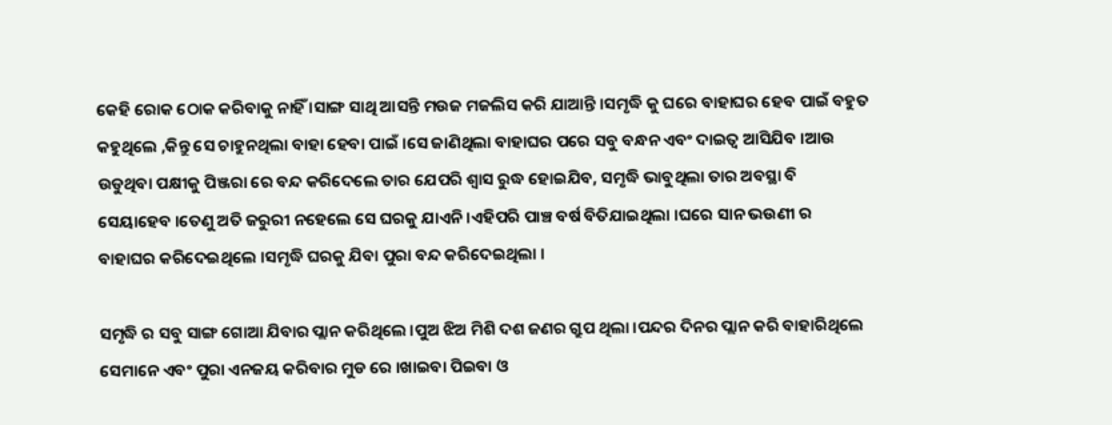କେହି ରୋକ ଠୋକ କରିବାକୁ ନାହିଁ ।ସାଙ୍ଗ ସାଥି ଆସନ୍ତି ମଉଜ ମଜଲିସ କରି ଯାଆନ୍ତି ।ସମୃଦ୍ଧି କୁ ଘରେ ବାହାଘର ହେବ ପାଇଁ ବହୁତ କହୁଥିଲେ ,କିନ୍ତୁ ସେ ଚାହୁନଥିଲା ବାହା ହେବା ପାଇଁ ।ସେ ଜାଣିଥିଲା ବାହାଘର ପରେ ସବୁ ବନ୍ଧନ ଏବଂ ଦାଇତ୍ୱ ଆସିଯିବ ।ଆଉ ଉଡୁଥିବା ପକ୍ଷୀକୁ ପିଞ୍ଜରା ରେ ବନ୍ଦ କରିଦେଲେ ତାର ଯେପରି ଶ୍ୱାସ ରୁଦ୍ଧ ହୋଇଯିବ, ସମୃଦ୍ଧି ଭାବୁଥିଲା ତାର ଅବସ୍ଥା ବି ସେୟାହେବ ।ତେଣୁ ଅତି ଜରୁରୀ ନହେଲେ ସେ ଘରକୁ ଯାଏନି ।ଏହିପରି ପାଞ୍ଚ ବର୍ଷ ବିତିଯାଇଥିଲା ।ଘରେ ସାନ ଭଉଣୀ ର ବାହାଘର କରିଦେଇଥିଲେ ।ସମୃଦ୍ଧି ଘରକୁ ଯିବା ପୁରା ବନ୍ଦ କରିଦେଇଥିଲା ।

ସମୃଦ୍ଧି ର ସବୁ ସାଙ୍ଗ ଗୋଆ ଯିବାର ପ୍ଲାନ କରିଥିଲେ ।ପୁଅ ଝିଅ ମିଶି ଦଶ ଜଣର ଗ୍ରୁପ ଥିଲା ।ପନ୍ଦର ଦିନର ପ୍ଲାନ କରି ବାହାରିଥିଲେ ସେମାନେ ଏବଂ ପୁରା ଏନଜୟ କରିବାର ମୁଡ ରେ ।ଖାଇବା ପିଇବା ଓ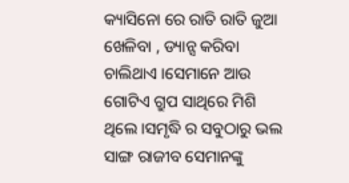କ୍ୟାସିନୋ ରେ ରାତି ରାତି ଜୁଆ ଖେଳିବା , ଡ୍ୟାନ୍ସ କରିବା ଚାଲିଥାଏ ।ସେମାନେ ଆଉ ଗୋଟିଏ ଗ୍ରୁପ ସାଥିରେ ମିଶି ଥିଲେ ।ସମୃଦ୍ଧି ର ସବୁଠାରୁ ଭଲ ସାଙ୍ଗ ରାଜୀବ ସେମାନଙ୍କୁ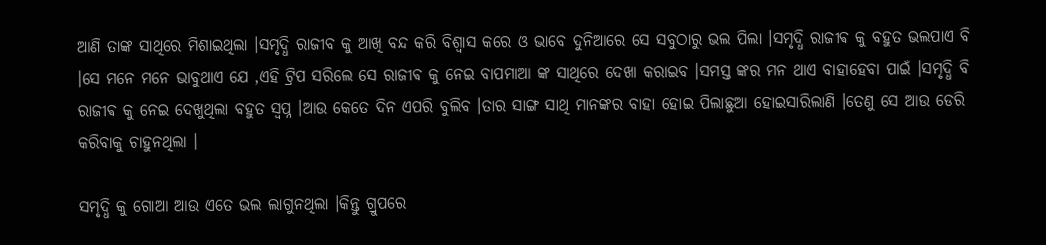ଆଣି ତାଙ୍କ ସାଥିରେ ମିଶାଇଥିଲା ।ସମୃଦ୍ଧି ରାଜୀବ କୁ ଆଖି ବନ୍ଦ କରି ବିଶ୍ୱାସ କରେ ଓ ଭାବେ ଦୁନିଆରେ ସେ ସବୁଠାରୁ ଭଲ ପିଲା ।ସମୃଦ୍ଧି ରାଜୀଵ କୁ ବହୁତ ଭଲପାଏ ବି ।ସେ ମନେ ମନେ ଭାବୁଥାଏ ଯେ ,ଏହି ଟ୍ରିପ ସରିଲେ ସେ ରାଜୀଵ କୁ ନେଇ ବାପମାଆ ଙ୍କ ସାଥିରେ ଦେଖା କରାଇବ ।ସମସ୍ତ ଙ୍କର ମନ ଥାଏ ବାହାହେବା ପାଇଁ ।ସମୃଦ୍ଧି ବି ରାଜୀଵ କୁ ନେଇ ଦେଖୁଥିଲା ବହୁତ ସ୍ୱପ୍ନ ।ଆଉ କେତେ ଦିନ ଏପରି ବୁଲିବ ।ତାର ସାଙ୍ଗ ସାଥି ମାନଙ୍କର ବାହା ହୋଇ ପିଲାଛୁଆ ହୋଇସାରିଲାଣି ।ତେଣୁ ସେ ଆଉ ଡେରି କରିବାକୁ ଚାହୁନଥିଲା ।

ସମୃଦ୍ଧି କୁ ଗୋଆ ଆଉ ଏତେ ଭଲ ଲାଗୁନଥିଲା ।କିନ୍ତୁ ଗ୍ରୁପରେ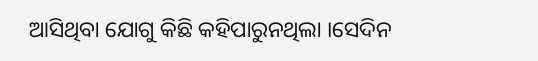ଆସିଥିବା ଯୋଗୁ କିଛି କହିପାରୁନଥିଲା ।ସେଦିନ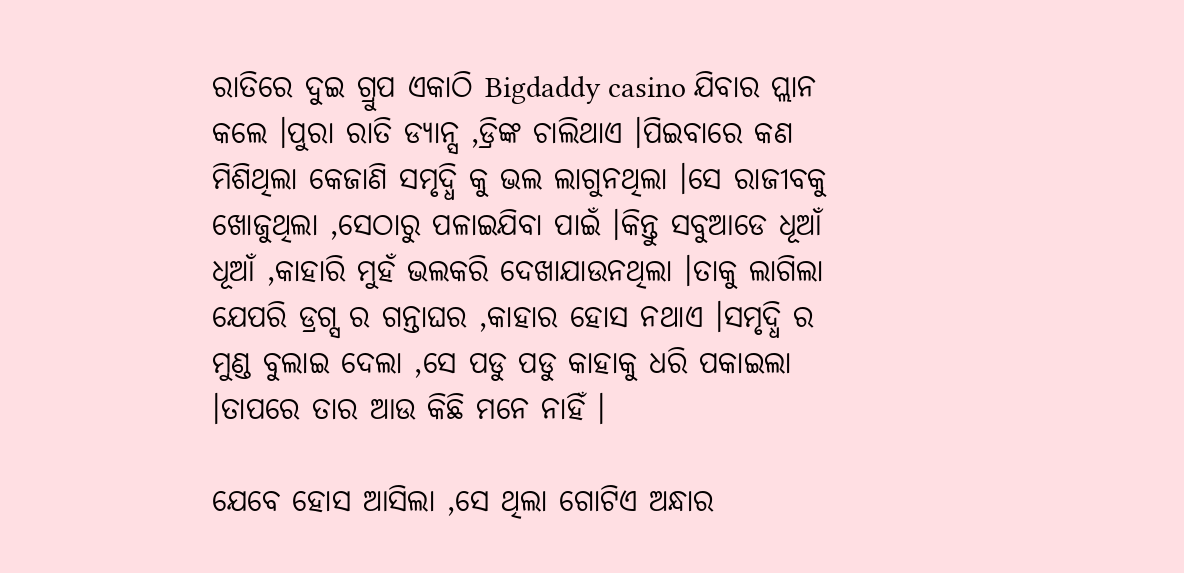ରାତିରେ ଦୁଇ ଗ୍ରୁପ ଏକାଠି Bigdaddy casino ଯିବାର ପ୍ଲାନ କଲେ ।ପୁରା ରାତି ଡ୍ୟାନ୍ସ ,ଡ୍ରିଙ୍କ ଚାଲିଥାଏ ।ପିଇବାରେ କଣ ମିଶିଥିଲା କେଜାଣି ସମୃଦ୍ଧି କୁ ଭଲ ଲାଗୁନଥିଲା ।ସେ ରାଜୀବକୁ ଖୋଜୁଥିଲା ,ସେଠାରୁ ପଳାଇଯିବା ପାଇଁ ।କିନ୍ତୁ ସବୁଆଡେ ଧୂଆଁ ଧୂଆଁ ,କାହାରି ମୁହଁ ଭଲକରି ଦେଖାଯାଉନଥିଲା ।ତାକୁ ଲାଗିଲା ଯେପରି ଡ୍ରଗ୍ସ ର ଗନ୍ତାଘର ,କାହାର ହୋସ ନଥାଏ ।ସମୃଦ୍ଧି ର ମୁଣ୍ଡ ବୁଲାଇ ଦେଲା ,ସେ ପଡୁ ପଡୁ କାହାକୁ ଧରି ପକାଇଲା ।ତାପରେ ତାର ଆଉ କିଛି ମନେ ନାହିଁ ।

ଯେବେ ହୋସ ଆସିଲା ,ସେ ଥିଲା ଗୋଟିଏ ଅନ୍ଧାର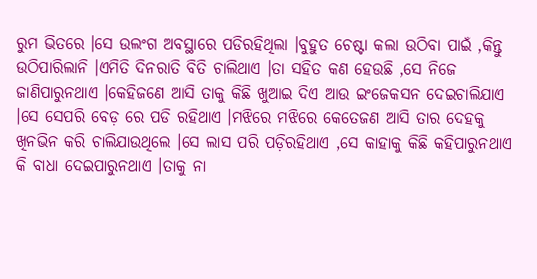ରୁମ ଭିତରେ ।ସେ ଉଲଂଗ ଅବସ୍ଥାରେ ପଡିରହିଥିଲା ।ବୁହୁତ ଚେଷ୍ଟା କଲା ଉଠିବା ପାଇଁ ,କିନ୍ତୁ ଉଠିପାରିଲାନି ।ଏମିତି ଦିନରାତି ବିତି ଚାଲିଥାଏ ।ତା ସହିତ କଣ ହେଉଛି ,ସେ ନିଜେ ଜାଣିପାରୁନଥାଏ ।କେହିଜଣେ ଆସି ତାକୁ କିଛି ଖୁଆଇ ଦିଏ ଆଉ ଇଂଜେକସନ ଦେଇଚାଲିଯାଏ ।ସେ ସେପରି ବେଡ଼ ରେ ପଡି ରହିଥାଏ ।ମଝିରେ ମଝିରେ କେତେଜଣ ଆସି ତାର ଦେହକୁ ଖିନଭିନ କରି ଚାଲିଯାଉଥିଲେ ।ସେ ଲାସ ପରି ପଡ଼ିରହିଥାଏ ,ସେ କାହାକୁ କିଛି କହିପାରୁନଥାଏ କି ବାଧା ଦେଇପାରୁନଥାଏ ।ତାକୁ ନା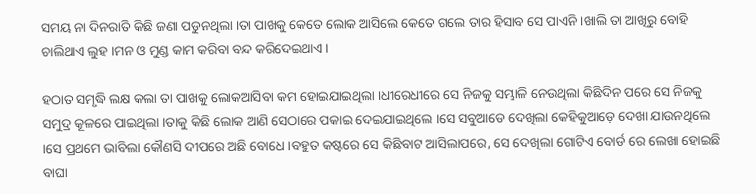ସମୟ ନା ଦିନରାତି କିଛି ଜଣା ପଡୁନଥିଲା ।ତା ପାଖକୁ କେତେ ଲୋକ ଆସିଲେ କେତେ ଗଲେ ତାର ହିସାବ ସେ ପାଏନି ।ଖାଲି ତା ଆଖିରୁ ବୋହି ଚାଲିଥାଏ ଲୁହ ।ମନ ଓ ମୁଣ୍ଡ କାମ କରିବା ବନ୍ଦ କରିଦେଇଥାଏ ।

ହଠାତ ସମୃଦ୍ଧି ଲକ୍ଷ କଲା ତା ପାଖକୁ ଲୋକଆସିବା କମ ହୋଇଯାଇଥିଲା ।ଧୀରେଧୀରେ ସେ ନିଜକୁ ସମ୍ଭାଳି ନେଉଥିଲା କିଛିଦିନ ପରେ ସେ ନିଜକୁ ସମୁଦ୍ର କୂଳରେ ପାଇଥିଲା ।ତାକୁ କିଛି ଲୋକ ଆଣି ସେଠାରେ ପକାଇ ଦେଇଯାଇଥିଲେ ।ସେ ସବୁଆଡେ ଦେଖିଲା କେହିକୁଆଡ଼େ ଦେଖା ଯାଉନଥିଲେ ।ସେ ପ୍ରଥମେ ଭାବିଲା କୌଣସି ଦୀପରେ ଅଛି ବୋଧେ ।ବହୁତ କଷ୍ଟରେ ସେ କିଛିବାଟ ଆସିଲାପରେ, ସେ ଦେଖିଲା ଗୋଟିଏ ବୋର୍ଡ ରେ ଲେଖା ହୋଇଛି ବାଘା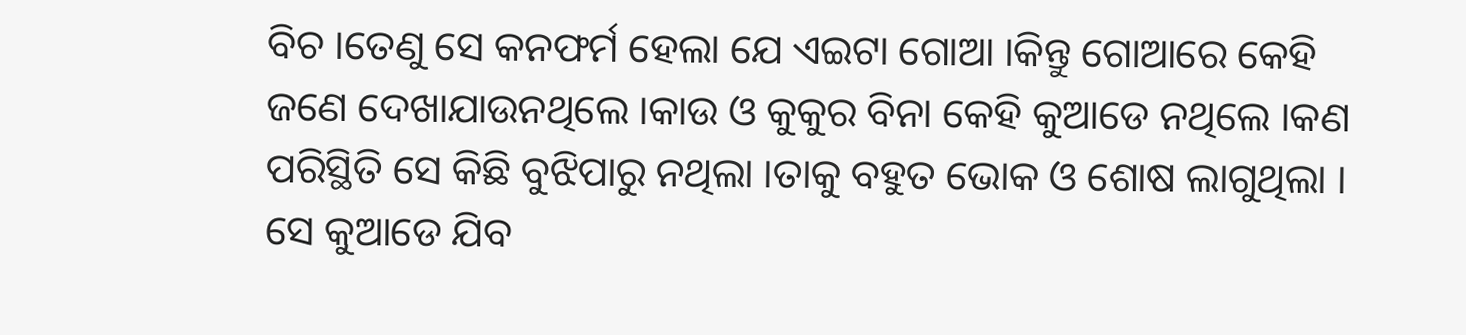ବିଚ ।ତେଣୁ ସେ କନଫର୍ମ ହେଲା ଯେ ଏଇଟା ଗୋଆ ।କିନ୍ତୁ ଗୋଆରେ କେହି ଜଣେ ଦେଖାଯାଉନଥିଲେ ।କାଉ ଓ କୁକୁର ବିନା କେହି କୁଆଡେ ନଥିଲେ ।କଣ ପରିସ୍ଥିତି ସେ କିଛି ବୁଝିପାରୁ ନଥିଲା ।ତାକୁ ବହୁତ ଭୋକ ଓ ଶୋଷ ଲାଗୁଥିଲା । ସେ କୁଆଡେ ଯିବ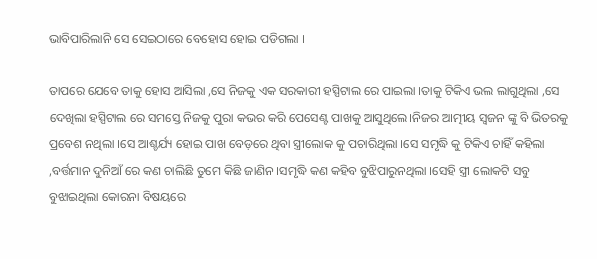ଭାବିପାରିଲାନି ସେ ସେଇଠାରେ ବେହୋସ ହୋଇ ପଡିଗଲା ।

ତାପରେ ଯେବେ ତାକୁ ହୋସ ଆସିଲା ,ସେ ନିଜକୁ ଏକ ସରକାରୀ ହସ୍ପିଟାଲ ରେ ପାଇଲା ।ତାକୁ ଟିକିଏ ଭଲ ଲାଗୁଥିଲା ,ସେ ଦେଖିଲା ହସ୍ପିଟାଲ ରେ ସମସ୍ତେ ନିଜକୁ ପୁରା କଭର କରି ପେସେଣ୍ଟ ପାଖକୁ ଆସୁଥିଲେ।ନିଜର ଆତ୍ମୀୟ ସ୍ଵଜନ ଙ୍କୁ ବି ଭିତରକୁ ପ୍ରବେଶ ନଥିଲା ।ସେ ଆଶ୍ଚର୍ଯ୍ୟ ହୋଇ ପାଖ ବେଡ଼ରେ ଥିବା ସ୍ତ୍ରୀଲୋକ କୁ ପଚାରିଥିଲା ।ସେ ସମୃଦ୍ଧି କୁ ଟିକିଏ ଚାହିଁ କହିଲା ,ବର୍ତ୍ତମାନ ଦୁନିଆଁ ରେ କଣ ଚାଲିଛି ତୁମେ କିଛି ଜାଣିନ ।ସମୃଦ୍ଧି କଣ କହିବ ବୁଝିପାରୁନଥିଲା ।ସେହି ସ୍ତ୍ରୀ ଲୋକଟି ସବୁ ବୁଝାଇଥିଲା କୋରନା ବିଷୟରେ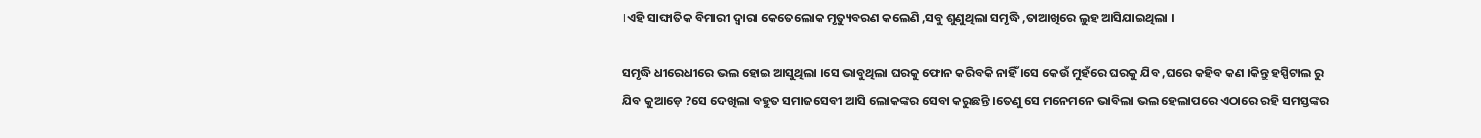।ଏହି ସାଙ୍ଘାତିକ ବିମାରୀ ଦ୍ୱାରା କେତେଲୋକ ମୃତ୍ୟୁବରଣ କଲେଣି ,ସବୁ ଶୁଣୁଥିଲା ସମୃଦ୍ଧି ,ତାଆଖିରେ ଲୁହ ଆସିଯାଇଥିଲା ।

ସମୃଦ୍ଧି ଧୀରେଧୀରେ ଭଲ ହୋଇ ଆସୁଥିଲା ।ସେ ଭାବୁଥିଲା ଘରକୁ ଫୋନ କରିବକି ନାହିଁ ।ସେ କେଉଁ ମୁହଁରେ ଘରକୁ ଯିବ ,ଘରେ କହିବ କଣ ।କିନ୍ତୁ ହସ୍ପିଟାଲ ରୁ ଯିବ କୁଆଡ଼େ ?ସେ ଦେଖିଲା ବହୁତ ସମାଜସେବୀ ଆସି ଲୋକଙ୍କର ସେବା କରୁଛନ୍ତି ।ତେଣୁ ସେ ମନେମନେ ଭାବିଲା ଭଲ ହେଲାପରେ ଏଠାରେ ରହି ସମସ୍ତଙ୍କର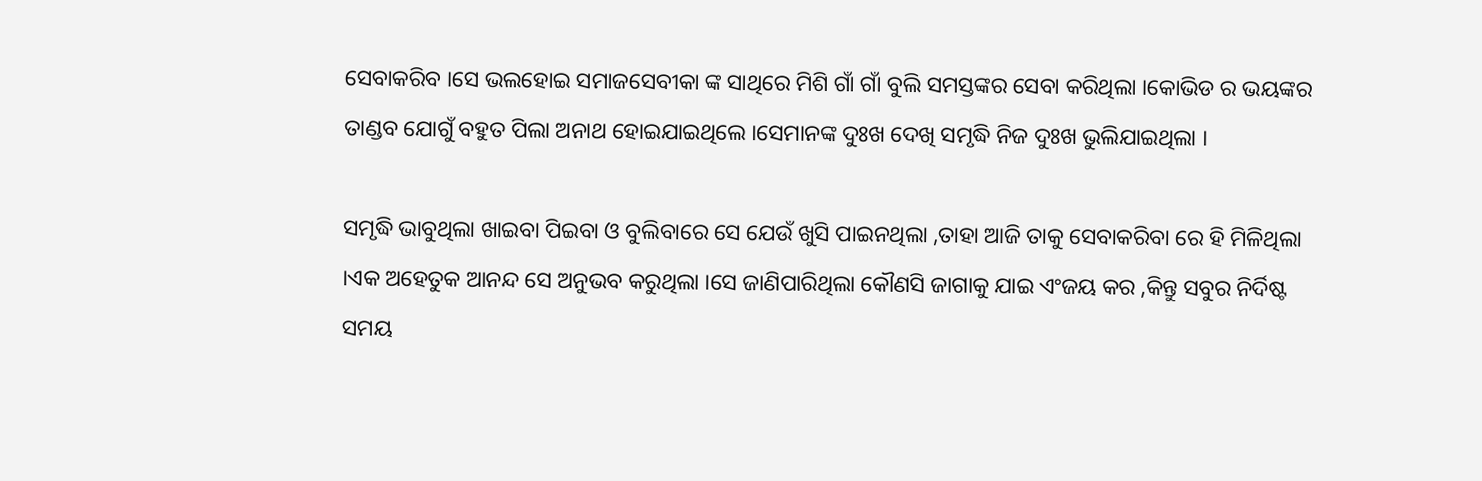ସେବାକରିବ ।ସେ ଭଲହୋଇ ସମାଜସେବୀକା ଙ୍କ ସାଥିରେ ମିଶି ଗାଁ ଗାଁ ବୁଲି ସମସ୍ତଙ୍କର ସେବା କରିଥିଲା ।କୋଭିଡ ର ଭୟଙ୍କର ତାଣ୍ଡବ ଯୋଗୁଁ ବହୁତ ପିଲା ଅନାଥ ହୋଇଯାଇଥିଲେ ।ସେମାନଙ୍କ ଦୁଃଖ ଦେଖି ସମୃଦ୍ଧି ନିଜ ଦୁଃଖ ଭୁଲିଯାଇଥିଲା ।

ସମୃଦ୍ଧି ଭାବୁଥିଲା ଖାଇବା ପିଇବା ଓ ବୁଲିବାରେ ସେ ଯେଉଁ ଖୁସି ପାଇନଥିଲା ,ତାହା ଆଜି ତାକୁ ସେବାକରିବା ରେ ହି ମିଳିଥିଲା ।ଏକ ଅହେତୁକ ଆନନ୍ଦ ସେ ଅନୁଭବ କରୁଥିଲା ।ସେ ଜାଣିପାରିଥିଲା କୌଣସି ଜାଗାକୁ ଯାଇ ଏଂଜୟ କର ,କିନ୍ତୁ ସବୁର ନିର୍ଦିଷ୍ଟ ସମୟ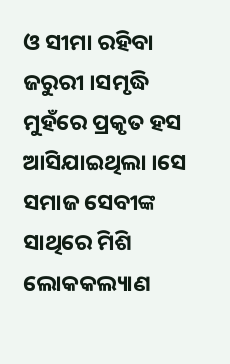ଓ ସୀମା ରହିବା ଜରୁରୀ ।ସମୃଦ୍ଧି ମୁହଁରେ ପ୍ରକୃତ ହସ ଆସିଯାଇଥିଲା ।ସେ ସମାଜ ସେବୀଙ୍କ ସାଥିରେ ମିଶି ଲୋକକଲ୍ୟାଣ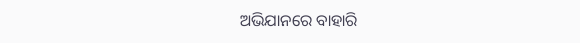ଅଭିଯାନରେ ବାହାରି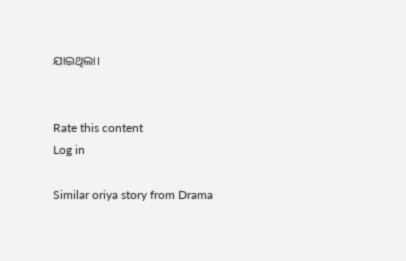ଯାଇଥିଲା।


Rate this content
Log in

Similar oriya story from Drama